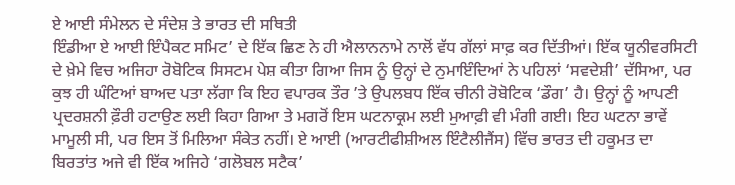ਏ ਆਈ ਸੰਮੇਲਨ ਦੇ ਸੰਦੇਸ਼ ਤੇ ਭਾਰਤ ਦੀ ਸਥਿਤੀ
ਇੰਡੀਆ ਏ ਆਈ ਇੰਪੈਕਟ ਸਮਿਟ’ ਦੇ ਇੱਕ ਛਿਣ ਨੇ ਹੀ ਐਲਾਨਨਾਮੇ ਨਾਲੋਂ ਵੱਧ ਗੱਲਾਂ ਸਾਫ਼ ਕਰ ਦਿੱਤੀਆਂ। ਇੱਕ ਯੂਨੀਵਰਸਿਟੀ ਦੇ ਖ਼ੇਮੇ ਵਿਚ ਅਜਿਹਾ ਰੋਬੋਟਿਕ ਸਿਸਟਮ ਪੇਸ਼ ਕੀਤਾ ਗਿਆ ਜਿਸ ਨੂੰ ਉਨ੍ਹਾਂ ਦੇ ਨੁਮਾਇੰਦਿਆਂ ਨੇ ਪਹਿਲਾਂ ‘ਸਵਦੇਸ਼ੀ’ ਦੱਸਿਆ, ਪਰ ਕੁਝ ਹੀ ਘੰਟਿਆਂ ਬਾਅਦ ਪਤਾ ਲੱਗਾ ਕਿ ਇਹ ਵਪਾਰਕ ਤੌਰ ’ਤੇ ਉਪਲਬਧ ਇੱਕ ਚੀਨੀ ਰੋਬੋਟਿਕ ‘ਡੌਗ’ ਹੈ। ਉਨ੍ਹਾਂ ਨੂੰ ਆਪਣੀ ਪ੍ਰਦਰਸ਼ਨੀ ਫ਼ੌਰੀ ਹਟਾਉਣ ਲਈ ਕਿਹਾ ਗਿਆ ਤੇ ਮਗਰੋਂ ਇਸ ਘਟਨਾਕ੍ਰਮ ਲਈ ਮੁਆਫ਼ੀ ਵੀ ਮੰਗੀ ਗਈ। ਇਹ ਘਟਨਾ ਭਾਵੇਂ ਮਾਮੂਲੀ ਸੀ, ਪਰ ਇਸ ਤੋਂ ਮਿਲਿਆ ਸੰਕੇਤ ਨਹੀਂ। ਏ ਆਈ (ਆਰਟੀਫੀਸ਼ੀਅਲ ਇੰਟੈਲੀਜੈਂਸ) ਵਿੱਚ ਭਾਰਤ ਦੀ ਹਕੂਮਤ ਦਾ ਬਿਰਤਾਂਤ ਅਜੇ ਵੀ ਇੱਕ ਅਜਿਹੇ ‘ਗਲੋਬਲ ਸਟੈਕ’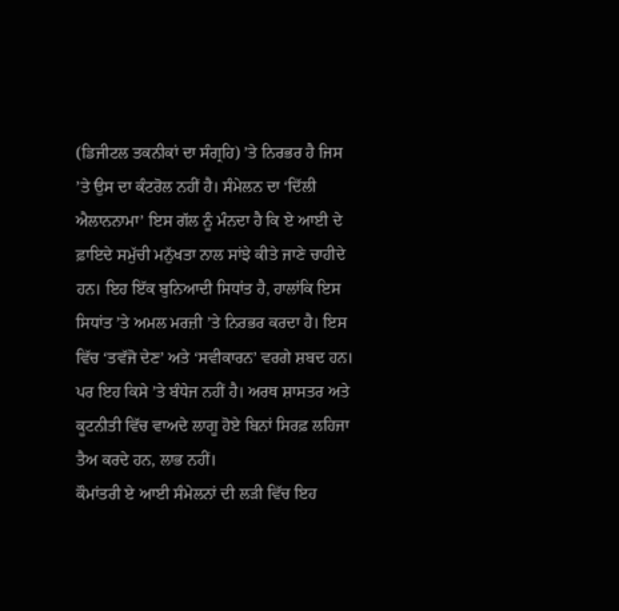(ਡਿਜੀਟਲ ਤਕਨੀਕਾਂ ਦਾ ਸੰਗ੍ਰਹਿ) ’ਤੇ ਨਿਰਭਰ ਹੈ ਜਿਸ ’ਤੇ ਉਸ ਦਾ ਕੰਟਰੋਲ ਨਹੀਂ ਹੈ। ਸੰਮੇਲਨ ਦਾ ‘ਦਿੱਲੀ ਐਲਾਨਨਾਮਾ’ ਇਸ ਗੱਲ ਨੂੰ ਮੰਨਦਾ ਹੈ ਕਿ ਏ ਆਈ ਦੇ ਫ਼ਾਇਦੇ ਸਮੁੱਚੀ ਮਨੁੱਖਤਾ ਨਾਲ ਸਾਂਝੇ ਕੀਤੇ ਜਾਣੇ ਚਾਹੀਦੇ ਹਨ। ਇਹ ਇੱਕ ਬੁਨਿਆਦੀ ਸਿਧਾਂਤ ਹੈ, ਹਾਲਾਂਕਿ ਇਸ ਸਿਧਾਂਤ ’ਤੇ ਅਮਲ ਮਰਜ਼ੀ ’ਤੇ ਨਿਰਭਰ ਕਰਦਾ ਹੈ। ਇਸ ਵਿੱਚ ‘ਤਵੱਜੋ ਦੇਣ’ ਅਤੇ ‘ਸਵੀਕਾਰਨ’ ਵਰਗੇ ਸ਼ਬਦ ਹਨ। ਪਰ ਇਹ ਕਿਸੇ ’ਤੇ ਬੰਧੇਜ ਨਹੀਂ ਹੈ। ਅਰਥ ਸ਼ਾਸਤਰ ਅਤੇ ਕੂਟਨੀਤੀ ਵਿੱਚ ਵਾਅਦੇ ਲਾਗੂ ਹੋਏ ਬਿਨਾਂ ਸਿਰਫ਼ ਲਹਿਜਾ ਤੈਅ ਕਰਦੇ ਹਨ, ਲਾਭ ਨਹੀਂ।
ਕੌਮਾਂਤਰੀ ਏ ਆਈ ਸੰਮੇਲਨਾਂ ਦੀ ਲੜੀ ਵਿੱਚ ਇਹ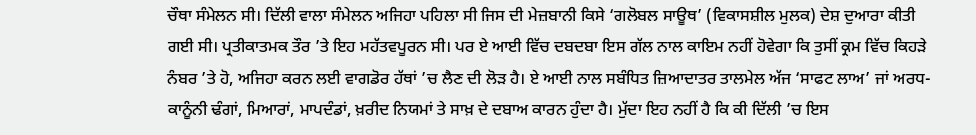ਚੌਥਾ ਸੰਮੇਲਨ ਸੀ। ਦਿੱਲੀ ਵਾਲਾ ਸੰਮੇਲਨ ਅਜਿਹਾ ਪਹਿਲਾ ਸੀ ਜਿਸ ਦੀ ਮੇਜ਼ਬਾਨੀ ਕਿਸੇ ‘ਗਲੋਬਲ ਸਾਊਥ’ (ਵਿਕਾਸਸ਼ੀਲ ਮੁਲਕ) ਦੇਸ਼ ਦੁਆਰਾ ਕੀਤੀ ਗਈ ਸੀ। ਪ੍ਰਤੀਕਾਤਮਕ ਤੌਰ ’ਤੇ ਇਹ ਮਹੱਤਵਪੂਰਨ ਸੀ। ਪਰ ਏ ਆਈ ਵਿੱਚ ਦਬਦਬਾ ਇਸ ਗੱਲ ਨਾਲ ਕਾਇਮ ਨਹੀਂ ਹੋਵੇਗਾ ਕਿ ਤੁਸੀਂ ਕ੍ਰਮ ਵਿੱਚ ਕਿਹੜੇ ਨੰਬਰ ’ਤੇ ਹੋ, ਅਜਿਹਾ ਕਰਨ ਲਈ ਵਾਗਡੋਰ ਹੱਥਾਂ ’ਚ ਲੈਣ ਦੀ ਲੋੜ ਹੈ। ਏ ਆਈ ਨਾਲ ਸਬੰਧਿਤ ਜ਼ਿਆਦਾਤਰ ਤਾਲਮੇਲ ਅੱਜ ‘ਸਾਫਟ ਲਾਅ’ ਜਾਂ ਅਰਧ-ਕਾਨੂੰਨੀ ਢੰਗਾਂ, ਮਿਆਰਾਂ, ਮਾਪਦੰਡਾਂ, ਖ਼ਰੀਦ ਨਿਯਮਾਂ ਤੇ ਸਾਖ਼ ਦੇ ਦਬਾਅ ਕਾਰਨ ਹੁੰਦਾ ਹੈ। ਮੁੱਦਾ ਇਹ ਨਹੀਂ ਹੈ ਕਿ ਕੀ ਦਿੱਲੀ ’ਚ ਇਸ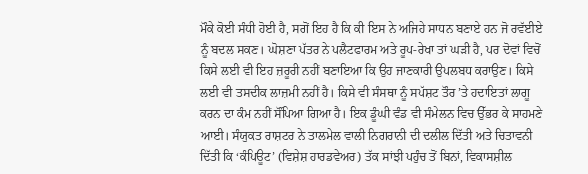ਮੌਕੇ ਕੋਈ ਸੰਧੀ ਹੋਈ ਹੈ, ਸਗੋਂ ਇਹ ਹੈ ਕਿ ਕੀ ਇਸ ਨੇ ਅਜਿਹੇ ਸਾਧਨ ਬਣਾਏ ਹਨ ਜੋ ਰਵੱਈਏ ਨੂੰ ਬਦਲ ਸਕਣ। ਘੋਸ਼ਣਾ ਪੱਤਰ ਨੇ ਪਲੈਟਫਾਰਮ ਅਤੇ ਰੂਪ-ਰੇਖਾ ਤਾਂ ਘੜੀ ਹੈ, ਪਰ ਦੋਵਾਂ ਵਿਚੋਂ ਕਿਸੇ ਲਈ ਵੀ ਇਹ ਜ਼ਰੂਰੀ ਨਹੀਂ ਬਣਾਇਆ ਕਿ ਉਹ ਜਾਣਕਾਰੀ ਉਪਲਬਧ ਕਰਾਉਣ। ਕਿਸੇ ਲਈ ਵੀ ਤਸਦੀਕ ਲਾਜ਼ਮੀ ਨਹੀਂ ਹੈ। ਕਿਸੇ ਵੀ ਸੰਸਥਾ ਨੂੰ ਸਪੱਸ਼ਟ ਤੌਰ ’ਤੇ ਹਦਾਇਤਾਂ ਲਾਗੂ ਕਰਨ ਦਾ ਕੰਮ ਨਹੀਂ ਸੌਂਪਿਆ ਗਿਆ ਹੈ। ਇਕ ਡੂੰਘੀ ਵੰਡ ਵੀ ਸੰਮੇਲਨ ਵਿਚ ਉੱਭਰ ਕੇ ਸਾਹਮਣੇ ਆਈ। ਸੰਯੁਕਤ ਰਾਸ਼ਟਰ ਨੇ ਤਾਲਮੇਲ ਵਾਲੀ ਨਿਗਰਾਨੀ ਦੀ ਦਲੀਲ ਦਿੱਤੀ ਅਤੇ ਚਿਤਾਵਨੀ ਦਿੱਤੀ ਕਿ ‘ਕੰਪਿਊਟ’ (ਵਿਸ਼ੇਸ਼ ਹਾਰਡਵੇਅਰ) ਤੱਕ ਸਾਂਝੀ ਪਹੁੰਚ ਤੋਂ ਬਿਨਾਂ, ਵਿਕਾਸਸ਼ੀਲ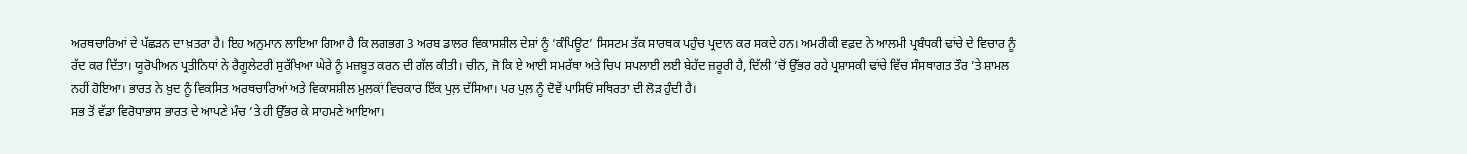ਅਰਥਚਾਰਿਆਂ ਦੇ ਪੱਛੜਨ ਦਾ ਖ਼ਤਰਾ ਹੈ। ਇਹ ਅਨੁਮਾਨ ਲਾਇਆ ਗਿਆ ਹੈ ਕਿ ਲਗਭਗ 3 ਅਰਬ ਡਾਲਰ ਵਿਕਾਸਸ਼ੀਲ ਦੇਸ਼ਾਂ ਨੂੰ ‘ਕੰਪਿਊਟ’ ਸਿਸਟਮ ਤੱਕ ਸਾਰਥਕ ਪਹੁੰਚ ਪ੍ਰਦਾਨ ਕਰ ਸਕਦੇ ਹਨ। ਅਮਰੀਕੀ ਵਫ਼ਦ ਨੇ ਆਲਮੀ ਪ੍ਰਬੰਧਕੀ ਢਾਂਚੇ ਦੇ ਵਿਚਾਰ ਨੂੰ ਰੱਦ ਕਰ ਦਿੱਤਾ। ਯੂਰੋਪੀਅਨ ਪ੍ਰਤੀਨਿਧਾਂ ਨੇ ਰੈਗੂਲੇਟਰੀ ਸੁਰੱਖਿਆ ਘੇਰੇ ਨੂੰ ਮਜ਼ਬੂਤ ਕਰਨ ਦੀ ਗੱਲ ਕੀਤੀ। ਚੀਨ, ਜੋ ਕਿ ਏ ਆਈ ਸਮਰੱਥਾ ਅਤੇ ਚਿਪ ਸਪਲਾਈ ਲਈ ਬੇਹੱਦ ਜ਼ਰੂਰੀ ਹੈ, ਦਿੱਲੀ ’ਚੋਂ ਉੱਭਰ ਰਹੇ ਪ੍ਰਸ਼ਾਸਕੀ ਢਾਂਚੇ ਵਿੱਚ ਸੰਸਥਾਗਤ ਤੌਰ ’ਤੇ ਸ਼ਾਮਲ ਨਹੀਂ ਹੋਇਆ। ਭਾਰਤ ਨੇ ਖ਼ੁਦ ਨੂੰ ਵਿਕਸਿਤ ਅਰਥਚਾਰਿਆਂ ਅਤੇ ਵਿਕਾਸਸ਼ੀਲ ਮੁਲਕਾਂ ਵਿਚਕਾਰ ਇੱਕ ਪੁਲ਼ ਦੱਸਿਆ। ਪਰ ਪੁਲ਼ ਨੂੰ ਦੋਵੇਂ ਪਾਸਿਓਂ ਸਥਿਰਤਾ ਦੀ ਲੋੜ ਹੁੰਦੀ ਹੈ।
ਸਭ ਤੋਂ ਵੱਡਾ ਵਿਰੋਧਾਭਾਸ ਭਾਰਤ ਦੇ ਆਪਣੇ ਮੰਚ ’ਤੇ ਹੀ ਉੱਭਰ ਕੇ ਸਾਹਮਣੇ ਆਇਆ।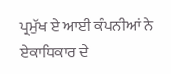ਪ੍ਰਮੁੱਖ ਏ ਆਈ ਕੰਪਨੀਆਂ ਨੇ ਏਕਾਧਿਕਾਰ ਦੇ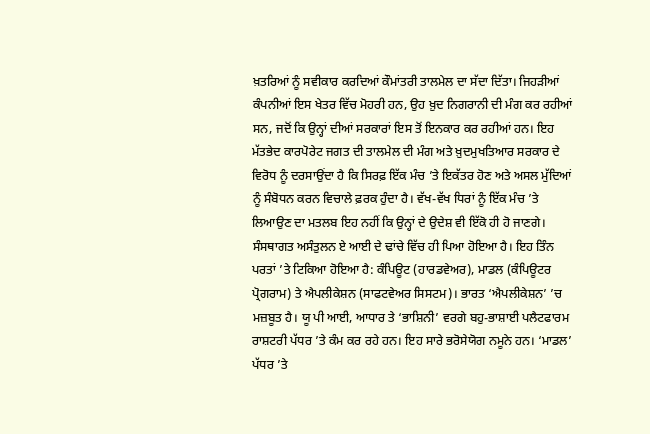ਖ਼ਤਰਿਆਂ ਨੂੰ ਸਵੀਕਾਰ ਕਰਦਿਆਂ ਕੌਮਾਂਤਰੀ ਤਾਲਮੇਲ ਦਾ ਸੱਦਾ ਦਿੱਤਾ। ਜਿਹੜੀਆਂ ਕੰਪਨੀਆਂ ਇਸ ਖੇਤਰ ਵਿੱਚ ਮੋਹਰੀ ਹਨ, ਉਹ ਖ਼ੁਦ ਨਿਗਰਾਨੀ ਦੀ ਮੰਗ ਕਰ ਰਹੀਆਂ ਸਨ, ਜਦੋਂ ਕਿ ਉਨ੍ਹਾਂ ਦੀਆਂ ਸਰਕਾਰਾਂ ਇਸ ਤੋਂ ਇਨਕਾਰ ਕਰ ਰਹੀਆਂ ਹਨ। ਇਹ ਮੱਤਭੇਦ ਕਾਰਪੋਰੇਟ ਜਗਤ ਦੀ ਤਾਲਮੇਲ ਦੀ ਮੰਗ ਅਤੇ ਖ਼ੁਦਮੁਖਤਿਆਰ ਸਰਕਾਰ ਦੇ ਵਿਰੋਧ ਨੂੰ ਦਰਸਾਉਂਦਾ ਹੈ ਕਿ ਸਿਰਫ਼ ਇੱਕ ਮੰਚ ’ਤੇ ਇਕੱਤਰ ਹੋਣ ਅਤੇ ਅਸਲ ਮੁੱਦਿਆਂ ਨੂੰ ਸੰਬੋਧਨ ਕਰਨ ਵਿਚਾਲੇ ਫ਼ਰਕ ਹੁੰਦਾ ਹੈ। ਵੱਖ-ਵੱਖ ਧਿਰਾਂ ਨੂੰ ਇੱਕ ਮੰਚ ’ਤੇ ਲਿਆਉਣ ਦਾ ਮਤਲਬ ਇਹ ਨਹੀਂ ਕਿ ਉਨ੍ਹਾਂ ਦੇ ਉਦੇਸ਼ ਵੀ ਇੱਕੋ ਹੀ ਹੋ ਜਾਣਗੇ।
ਸੰਸਥਾਗਤ ਅਸੰਤੁਲਨ ਏ ਆਈ ਦੇ ਢਾਂਚੇ ਵਿੱਚ ਹੀ ਪਿਆ ਹੋਇਆ ਹੈ। ਇਹ ਤਿੰਨ ਪਰਤਾਂ ’ਤੇ ਟਿਕਿਆ ਹੋਇਆ ਹੈ: ਕੰਪਿਊਟ (ਹਾਰਡਵੇਅਰ), ਮਾਡਲ (ਕੰਪਿਊਟਰ ਪ੍ਰੋਗਰਾਮ) ਤੇ ਐਪਲੀਕੇਸ਼ਨ (ਸਾਫਟਵੇਅਰ ਸਿਸਟਮ)। ਭਾਰਤ ‘ਐਪਲੀਕੇਸ਼ਨ’ ’ਚ ਮਜ਼ਬੂਤ ਹੈ। ਯੂ ਪੀ ਆਈ, ਆਧਾਰ ਤੇ ‘ਭਾਸ਼ਿਨੀ’ ਵਰਗੇ ਬਹੁ-ਭਾਸ਼ਾਈ ਪਲੈਟਫਾਰਮ ਰਾਸ਼ਟਰੀ ਪੱਧਰ ’ਤੇ ਕੰਮ ਕਰ ਰਹੇ ਹਨ। ਇਹ ਸਾਰੇ ਭਰੋਸੇਯੋਗ ਨਮੂਨੇ ਹਨ। ‘ਮਾਡਲ’ ਪੱਧਰ ’ਤੇ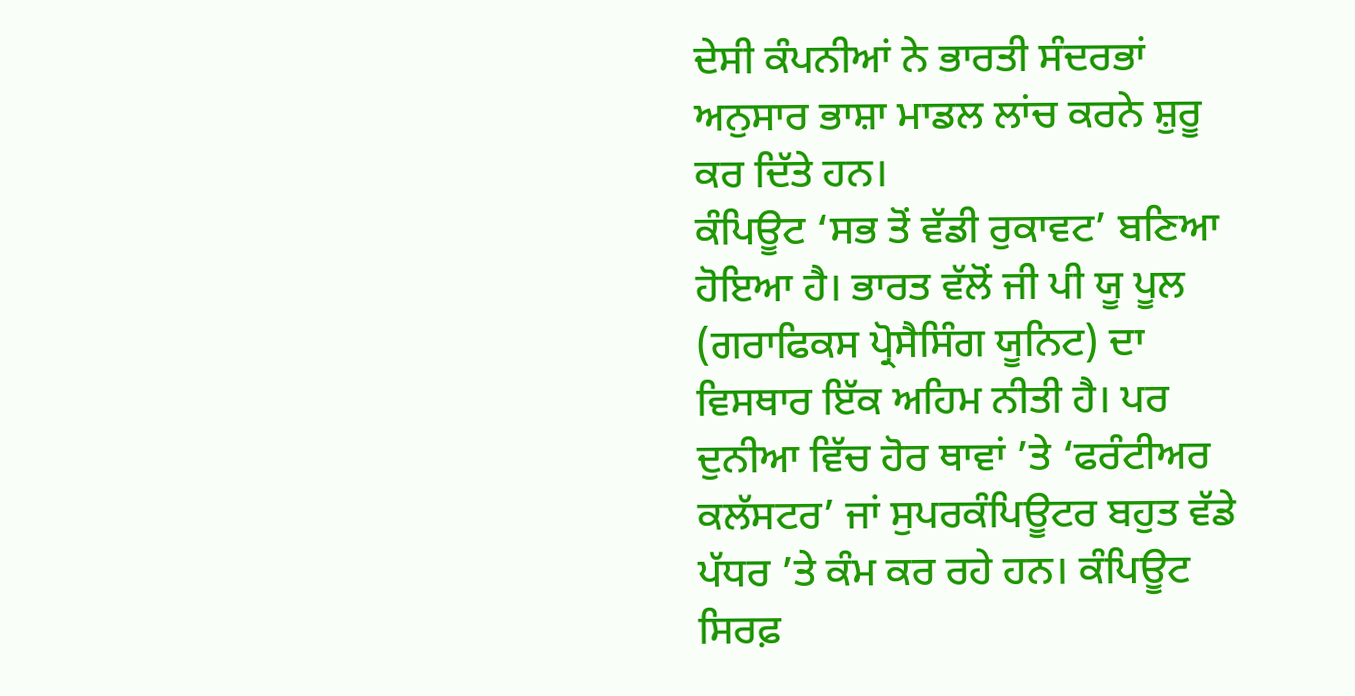ਦੇਸੀ ਕੰਪਨੀਆਂ ਨੇ ਭਾਰਤੀ ਸੰਦਰਭਾਂ ਅਨੁਸਾਰ ਭਾਸ਼ਾ ਮਾਡਲ ਲਾਂਚ ਕਰਨੇ ਸ਼ੁਰੂ ਕਰ ਦਿੱਤੇ ਹਨ।
ਕੰਪਿਊਟ ‘ਸਭ ਤੋਂ ਵੱਡੀ ਰੁਕਾਵਟ’ ਬਣਿਆ ਹੋਇਆ ਹੈ। ਭਾਰਤ ਵੱਲੋਂ ਜੀ ਪੀ ਯੂ ਪੂਲ (ਗਰਾਫਿਕਸ ਪ੍ਰੋਸੈਸਿੰਗ ਯੂਨਿਟ) ਦਾ ਵਿਸਥਾਰ ਇੱਕ ਅਹਿਮ ਨੀਤੀ ਹੈ। ਪਰ ਦੁਨੀਆ ਵਿੱਚ ਹੋਰ ਥਾਵਾਂ ’ਤੇ ‘ਫਰੰਟੀਅਰ ਕਲੱਸਟਰ’ ਜਾਂ ਸੁਪਰਕੰਪਿਊਟਰ ਬਹੁਤ ਵੱਡੇ ਪੱਧਰ ’ਤੇ ਕੰਮ ਕਰ ਰਹੇ ਹਨ। ਕੰਪਿਊਟ ਸਿਰਫ਼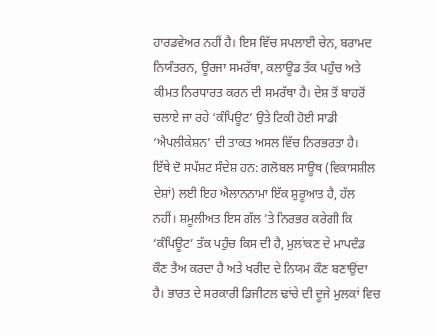ਹਾਰਡਵੇਅਰ ਨਹੀਂ ਹੈ। ਇਸ ਵਿੱਚ ਸਪਲਾਈ ਚੇਨ, ਬਰਾਮਦ ਨਿਯੰਤਰਨ, ਊਰਜਾ ਸਮਰੱਥਾ, ਕਲਾਊਡ ਤੱਕ ਪਹੁੰਚ ਅਤੇ ਕੀਮਤ ਨਿਰਧਾਰਤ ਕਰਨ ਦੀ ਸਮਰੱਥਾ ਹੈ। ਦੇਸ਼ ਤੋਂ ਬਾਹਰੋਂ ਚਲਾਏ ਜਾ ਰਹੇ ‘ਕੰਪਿਊਟ’ ਉਤੇ ਟਿਕੀ ਹੋਈ ਸਾਡੀ ‘ਐਪਲੀਕੇਸ਼ਨ’ ਦੀ ਤਾਕਤ ਅਸਲ ਵਿੱਚ ਨਿਰਭਰਤਾ ਹੈ।
ਇੱਥੇ ਦੋ ਸਪੱਸ਼ਟ ਸੰਦੇਸ਼ ਹਨ: ਗਲੋਬਲ ਸਾਊਥ (ਵਿਕਾਸਸ਼ੀਲ ਦੇਸ਼ਾਂ) ਲਈ ਇਹ ਐਲਾਨਨਾਮਾ ਇੱਕ ਸ਼ੁਰੂਆਤ ਹੈ, ਹੱਲ ਨਹੀਂ। ਸ਼ਮੂਲੀਅਤ ਇਸ ਗੱਲ ’ਤੇ ਨਿਰਭਰ ਕਰੇਗੀ ਕਿ ‘ਕੰਪਿਊਟ’ ਤੱਕ ਪਹੁੰਚ ਕਿਸ ਦੀ ਹੈ, ਮੁਲਾਂਕਣ ਦੇ ਮਾਪਦੰਡ ਕੌਣ ਤੈਅ ਕਰਦਾ ਹੈ ਅਤੇ ਖਰੀਦ ਦੇ ਨਿਯਮ ਕੌਣ ਬਣਾਉਂਦਾ ਹੈ। ਭਾਰਤ ਦੇ ਸਰਕਾਰੀ ਡਿਜੀਟਲ ਢਾਂਚੇ ਦੀ ਦੂਜੇ ਮੁਲਕਾਂ ਵਿਚ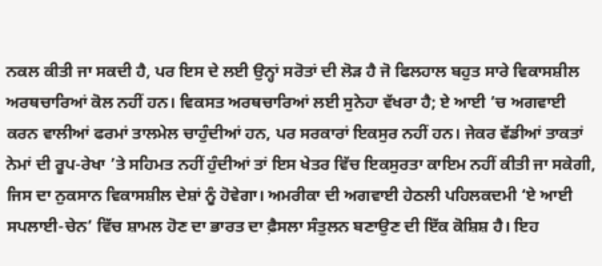ਨਕਲ ਕੀਤੀ ਜਾ ਸਕਦੀ ਹੈ, ਪਰ ਇਸ ਦੇ ਲਈ ਉਨ੍ਹਾਂ ਸਰੋਤਾਂ ਦੀ ਲੋੜ ਹੈ ਜੋ ਫਿਲਹਾਲ ਬਹੁਤ ਸਾਰੇ ਵਿਕਾਸਸ਼ੀਲ ਅਰਥਚਾਰਿਆਂ ਕੋਲ ਨਹੀਂ ਹਨ। ਵਿਕਸਤ ਅਰਥਚਾਰਿਆਂ ਲਈ ਸੁਨੇਹਾ ਵੱਖਰਾ ਹੈ; ਏ ਆਈ ’ਚ ਅਗਵਾਈ ਕਰਨ ਵਾਲੀਆਂ ਫਰਮਾਂ ਤਾਲਮੇਲ ਚਾਹੁੰਦੀਆਂ ਹਨ, ਪਰ ਸਰਕਾਰਾਂ ਇਕਸੁਰ ਨਹੀਂ ਹਨ। ਜੇਕਰ ਵੱਡੀਆਂ ਤਾਕਤਾਂ ਨੇਮਾਂ ਦੀ ਰੂਪ-ਰੇਖਾ ’ਤੇ ਸਹਿਮਤ ਨਹੀਂ ਹੁੰਦੀਆਂ ਤਾਂ ਇਸ ਖੇਤਰ ਵਿੱਚ ਇਕਸੁਰਤਾ ਕਾਇਮ ਨਹੀਂ ਕੀਤੀ ਜਾ ਸਕੇਗੀ, ਜਿਸ ਦਾ ਨੁਕਸਾਨ ਵਿਕਾਸਸ਼ੀਲ ਦੇਸ਼ਾਂ ਨੂੰ ਹੋਵੇਗਾ। ਅਮਰੀਕਾ ਦੀ ਅਗਵਾਈ ਹੇਠਲੀ ਪਹਿਲਕਦਮੀ ‘ਏ ਆਈ ਸਪਲਾਈ-ਚੇਨ’ ਵਿੱਚ ਸ਼ਾਮਲ ਹੋਣ ਦਾ ਭਾਰਤ ਦਾ ਫ਼ੈਸਲਾ ਸੰਤੁਲਨ ਬਣਾਉਣ ਦੀ ਇੱਕ ਕੋਸ਼ਿਸ਼ ਹੈ। ਇਹ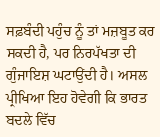ਸਫ਼ਬੰਦੀ ਪਹੁੰਚ ਨੂੰ ਤਾਂ ਮਜ਼ਬੂਤ ਕਰ ਸਕਦੀ ਹੈ, ਪਰ ਨਿਰਪੱਖਤਾ ਦੀ ਗੁੰਜਾਇਸ਼ ਘਟਾਉਂਦੀ ਹੈ। ਅਸਲ ਪ੍ਰੀਖਿਆ ਇਹ ਹੋਵੇਗੀ ਕਿ ਭਾਰਤ ਬਦਲੇ ਵਿੱਚ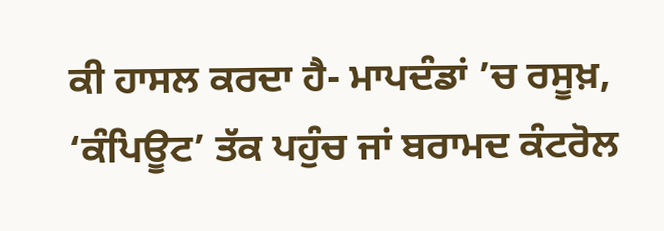ਕੀ ਹਾਸਲ ਕਰਦਾ ਹੈ- ਮਾਪਦੰਡਾਂ ’ਚ ਰਸੂਖ਼, ‘ਕੰਪਿਊਟ’ ਤੱਕ ਪਹੁੰਚ ਜਾਂ ਬਰਾਮਦ ਕੰਟਰੋਲ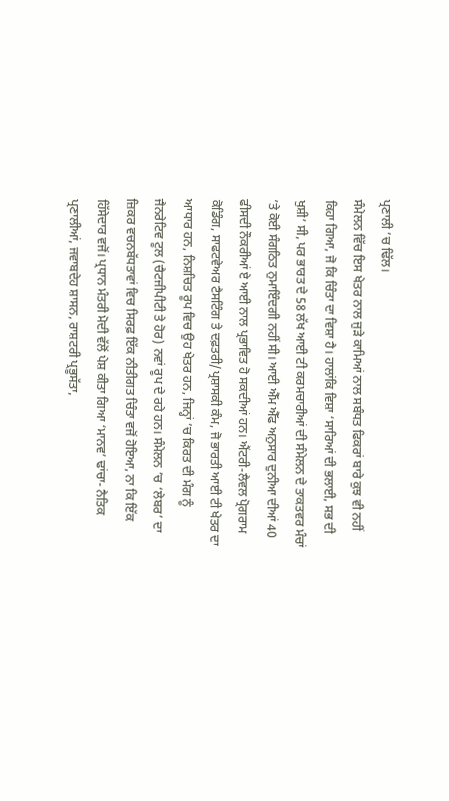ਪ੍ਰਣਾਲੀ ’ਚ ਢਿੱਲ।
ਸੰਮੇਲਨ ਵਿੱਚ ਇਸ ਖੇਤਰ ਨਾਲ ਜੁੜੇ ਕਾਮਿਆਂ ਨਾਲ ਸਬੰਧਤ ਫਿਕਰਾਂ ਬਾਰੇ ਕੁਝ ਵੀ ਨਹੀਂ ਕਿਹਾ ਗਿਆ, ਜੋ ਕਿ ਚਿੰਤਾ ਦਾ ਵਿਸ਼ਾ ਹੈ। ਹਾਲਾਂਕਿ ਵਿਸ਼ਾ ‘ਸਾਰਿਆਂ ਦੀ ਭਲਾਈ, ਸਭ ਦੀ ਖੁਸ਼ੀ’ ਸੀ, ਪਰ ਭਾਰਤ ਦੇ 58 ਲੱਖ ਆਈ ਟੀ ਕਰਮਚਾਰੀਆਂ ਦੀ ਸੰਮੇਲਨ ਦੇ ਤਾਕਤਵਰ ਮੰਚਾਂ ’ਤੇ ਕੋਈ ਸੰਗਠਿਤ ਨੁਮਾਇੰਦਗੀ ਨਹੀਂ ਸੀ। ਆਈ ਐੱਮ ਐੱਫ ਅਨੁਸਾਰ ਦੁਨੀਆ ਦੀਆਂ 40 ਫੀਸਦੀ ਨੌਕਰੀਆਂ ਏ ਆਈ ਨਾਲ ਪ੍ਰਭਾਵਿਤ ਹੋ ਸਕਦੀਆਂ ਹਨ। ਐਂਟਰੀ-ਲੈਵਲ ਪ੍ਰੋਗਰਾਮ ਕੋਡਿੰਗ, ਸਾਫਟਵੇਅਰ ਟੈਸਟਿੰਗ ਤੇ ਦਫ਼ਤਰੀ/ਪ੍ਰਸ਼ਾਸਕੀ ਕੰਮ, ਜੋ ਭਾਰਤੀ ਆਈ ਟੀ ਖੇਤਰ ਦਾ ਆਧਾਰ ਹਨ, ਨਿਸ਼ਚਿਤ ਰੂਪ ਵਿਚ ਉਹ ਖੇਤਰ ਹਨ, ਜਿਨ੍ਹਾਂ ’ਚ ਕਿਰਤ ਦੀ ਮੰਗ ਨੂੰ ਜੈਨਰੇਟਿਵ ਟੂਲ (ਚੈਟਜੀਪੀਟੀ ਤੇ ਹੋਰ) ਨਵਾਂ ਰੂਪ ਦੇ ਰਹੇ ਹਨ। ਸੰਮੇਲਨ ’ਚ ‘ਲੇਬਰ’ ਦਾ ਜ਼ਿਕਰ ਵਚਨਬੱਧਤਾਵਾਂ ਵਿਚ ਸਿਰਫ਼ ਇੱਕ ਨੀਤੀਗਤ ਚਿੰਤਾ ਵਜੋਂ ਹੋਇਆ, ਨਾ ਕਿ ਇੱਕ ਹਿੱਸੇਦਾਰ ਵਜੋਂ। ਪ੍ਰਧਾਨ ਮੰਤਰੀ ਮੋਦੀ ਵੱਲੋਂ ਪੇਸ਼ ਕੀਤਾ ਗਿਆ ‘ਮਾਨਵ’ ਢਾਂਚਾ- ਨੈਤਿਕ ਪ੍ਰਣਾਲੀਆਂ, ਜਵਾਬਦੇਹ ਸ਼ਾਸਨ, ਰਾਸ਼ਟਰੀ ਪ੍ਰਭੂਸੱਤਾ,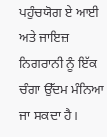ਪਹੁੰਚਯੋਗ ਏ ਆਈ ਅਤੇ ਜਾਇਜ਼ ਨਿਗਰਾਨੀ ਨੂੰ ਇੱਕ ਚੰਗਾ ਉੱਦਮ ਮੰਨਿਆ ਜਾ ਸਕਦਾ ਹੈ।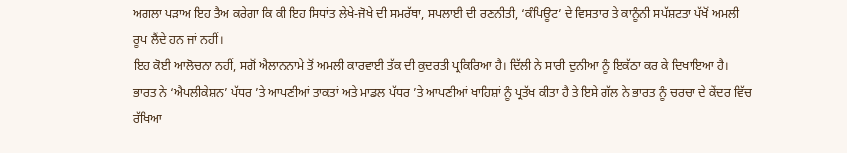ਅਗਲਾ ਪੜਾਅ ਇਹ ਤੈਅ ਕਰੇਗਾ ਕਿ ਕੀ ਇਹ ਸਿਧਾਂਤ ਲੇਖੇ-ਜੋਖੇ ਦੀ ਸਮਰੱਥਾ, ਸਪਲਾਈ ਦੀ ਰਣਨੀਤੀ, ‘ਕੰਪਿਊਟ’ ਦੇ ਵਿਸਤਾਰ ਤੇ ਕਾਨੂੰਨੀ ਸਪੱਸ਼ਟਤਾ ਪੱਖੋਂ ਅਮਲੀ ਰੂਪ ਲੈਂਦੇ ਹਨ ਜਾਂ ਨਹੀਂ।
ਇਹ ਕੋਈ ਆਲੋਚਨਾ ਨਹੀਂ, ਸਗੋਂ ਐਲਾਨਨਾਮੇ ਤੋਂ ਅਮਲੀ ਕਾਰਵਾਈ ਤੱਕ ਦੀ ਕੁਦਰਤੀ ਪ੍ਰਕਿਰਿਆ ਹੈ। ਦਿੱਲੀ ਨੇ ਸਾਰੀ ਦੁਨੀਆ ਨੂੰ ਇਕੱਠਾ ਕਰ ਕੇ ਦਿਖਾਇਆ ਹੈ। ਭਾਰਤ ਨੇ ‘ਐਪਲੀਕੇਸ਼ਨ’ ਪੱਧਰ ’ਤੇ ਆਪਣੀਆਂ ਤਾਕਤਾਂ ਅਤੇ ਮਾਡਲ ਪੱਧਰ ’ਤੇ ਆਪਣੀਆਂ ਖਾਹਿਸ਼ਾਂ ਨੂੰ ਪ੍ਰਤੱਖ ਕੀਤਾ ਹੈ ਤੇ ਇਸੇ ਗੱਲ ਨੇ ਭਾਰਤ ਨੂੰ ਚਰਚਾ ਦੇ ਕੇਂਦਰ ਵਿੱਚ ਰੱਖਿਆ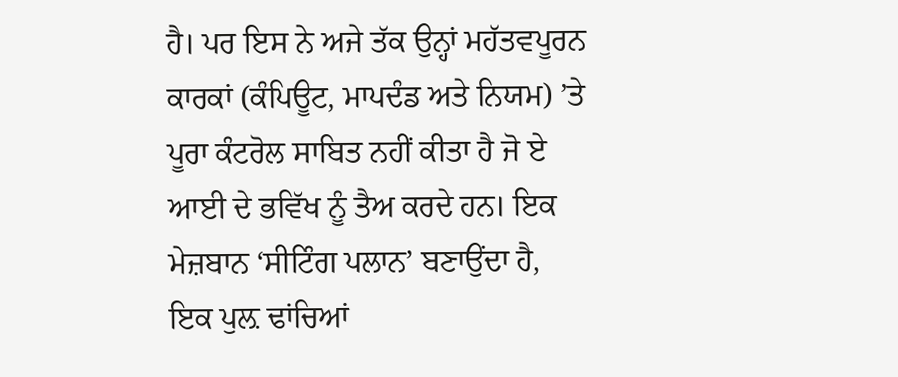ਹੈ। ਪਰ ਇਸ ਨੇ ਅਜੇ ਤੱਕ ਉਨ੍ਹਾਂ ਮਹੱਤਵਪੂਰਨ ਕਾਰਕਾਂ (ਕੰਪਿਊਟ, ਮਾਪਦੰਡ ਅਤੇ ਨਿਯਮ) ’ਤੇ ਪੂਰਾ ਕੰਟਰੋਲ ਸਾਬਿਤ ਨਹੀਂ ਕੀਤਾ ਹੈ ਜੋ ਏ ਆਈ ਦੇ ਭਵਿੱਖ ਨੂੰ ਤੈਅ ਕਰਦੇ ਹਨ। ਇਕ ਮੇਜ਼ਬਾਨ ‘ਸੀਟਿੰਗ ਪਲਾਨ’ ਬਣਾਉਂਦਾ ਹੈ, ਇਕ ਪੁਲ਼ ਢਾਂਚਿਆਂ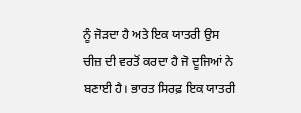ਨੂੰ ਜੋੜਦਾ ਹੈ ਅਤੇ ਇਕ ਯਾਤਰੀ ਉਸ ਚੀਜ਼ ਦੀ ਵਰਤੋਂ ਕਰਦਾ ਹੈ ਜੋ ਦੂਜਿਆਂ ਨੇ ਬਣਾਈ ਹੈ। ਭਾਰਤ ਸਿਰਫ਼ ਇਕ ਯਾਤਰੀ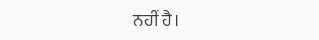ਨਹੀਂ ਹੈ।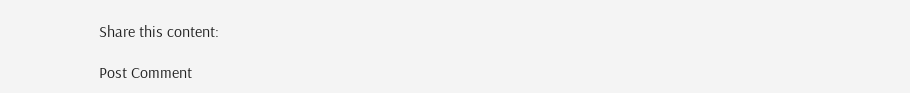Share this content:

Post Comment